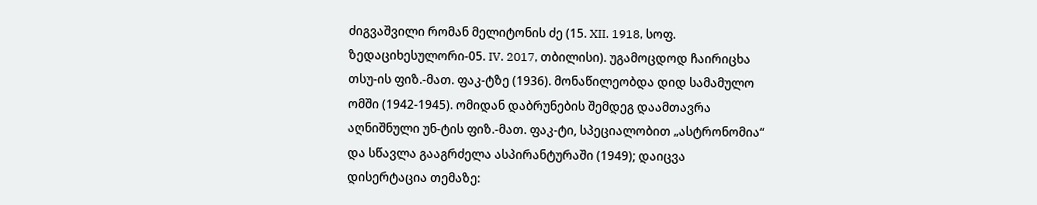ძიგვაშვილი რომან მელიტონის ძე (15. XII. 1918, სოფ. ზედაციხესულორი-05. IV. 2017, თბილისი). უგამოცდოდ ჩაირიცხა თსუ-ის ფიზ.-მათ. ფაკ-ტზე (1936). მონაწილეობდა დიდ სამამულო ომში (1942-1945). ომიდან დაბრუნების შემდეგ დაამთავრა აღნიშნული უნ-ტის ფიზ.-მათ. ფაკ-ტი, სპეციალობით „ასტრონომია“ და სწავლა გააგრძელა ასპირანტურაში (1949); დაიცვა დისერტაცია თემაზე: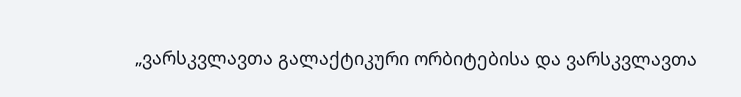„ვარსკვლავთა გალაქტიკური ორბიტებისა და ვარსკვლავთა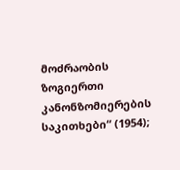მოძრაობის ზოგიერთი კანონზომიერების საკითხები“ (1954);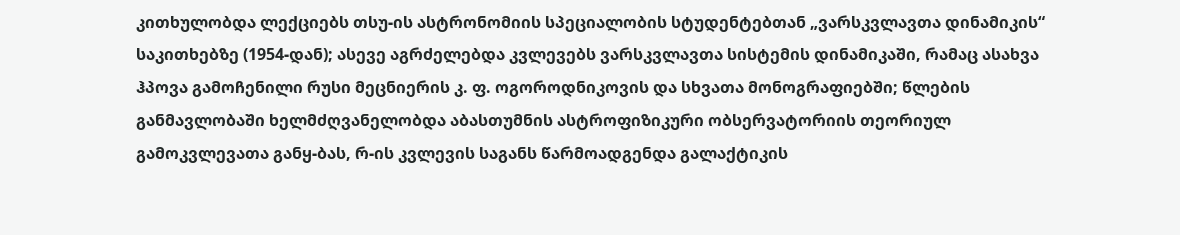კითხულობდა ლექციებს თსუ-ის ასტრონომიის სპეციალობის სტუდენტებთან „ვარსკვლავთა დინამიკის“ საკითხებზე (1954-დან); ასევე აგრძელებდა კვლევებს ვარსკვლავთა სისტემის დინამიკაში, რამაც ასახვა ჰპოვა გამოჩენილი რუსი მეცნიერის კ. ფ. ოგოროდნიკოვის და სხვათა მონოგრაფიებში; წლების განმავლობაში ხელმძღვანელობდა აბასთუმნის ასტროფიზიკური ობსერვატორიის თეორიულ გამოკვლევათა განყ-ბას, რ-ის კვლევის საგანს წარმოადგენდა გალაქტიკის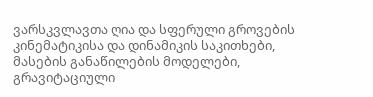ვარსკვლავთა ღია და სფერული გროვების კინემატიკისა და დინამიკის საკითხები, მასების განაწილების მოდელები, გრავიტაციული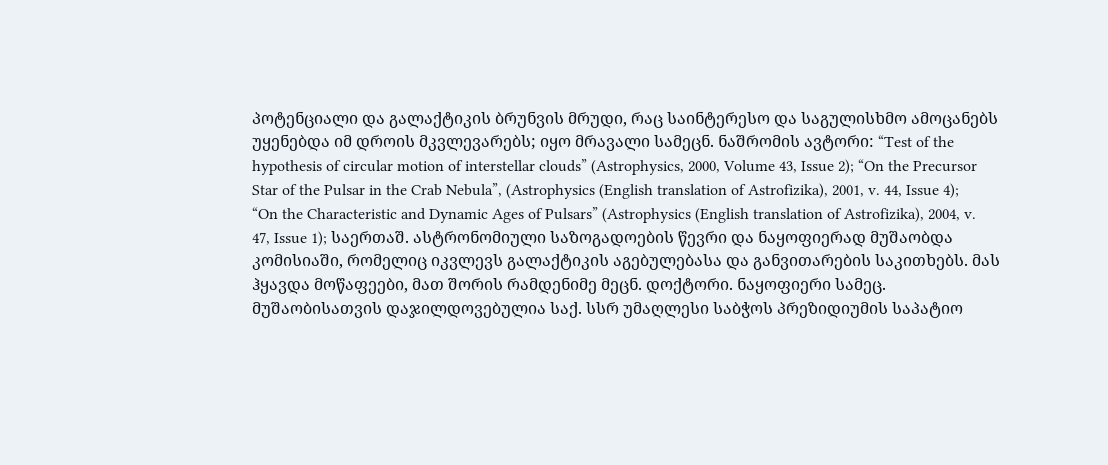პოტენციალი და გალაქტიკის ბრუნვის მრუდი, რაც საინტერესო და საგულისხმო ამოცანებს უყენებდა იმ დროის მკვლევარებს; იყო მრავალი სამეცნ. ნაშრომის ავტორი: “Test of the hypothesis of circular motion of interstellar clouds” (Astrophysics, 2000, Volume 43, Issue 2); “On the Precursor Star of the Pulsar in the Crab Nebula”, (Astrophysics (English translation of Astrofizika), 2001, v. 44, Issue 4); “On the Characteristic and Dynamic Ages of Pulsars” (Astrophysics (English translation of Astrofizika), 2004, v. 47, Issue 1); საერთაშ. ასტრონომიული საზოგადოების წევრი და ნაყოფიერად მუშაობდა კომისიაში, რომელიც იკვლევს გალაქტიკის აგებულებასა და განვითარების საკითხებს. მას ჰყავდა მოწაფეები, მათ შორის რამდენიმე მეცნ. დოქტორი. ნაყოფიერი სამეც. მუშაობისათვის დაჯილდოვებულია საქ. სსრ უმაღლესი საბჭოს პრეზიდიუმის საპატიო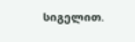სიგელით.